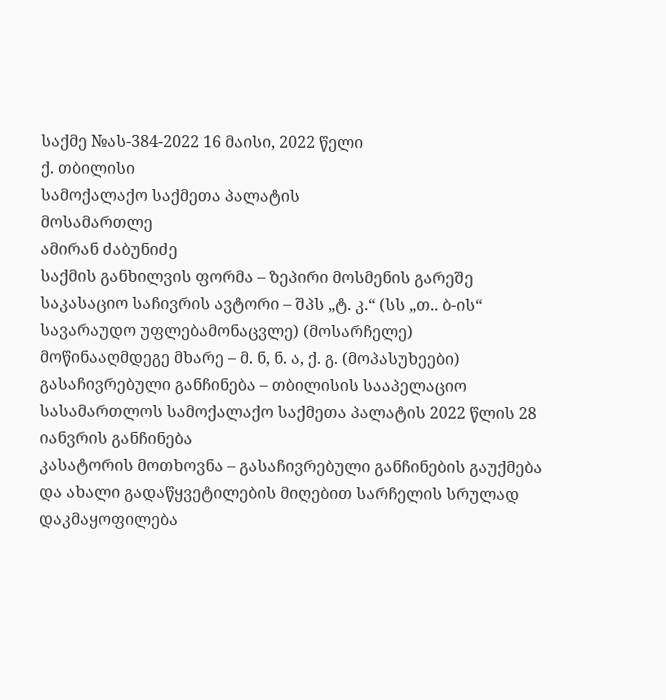საქმე №ას-384-2022 16 მაისი, 2022 წელი
ქ. თბილისი
სამოქალაქო საქმეთა პალატის
მოსამართლე
ამირან ძაბუნიძე
საქმის განხილვის ფორმა – ზეპირი მოსმენის გარეშე
საკასაციო საჩივრის ავტორი – შპს „ტ. კ.“ (სს „თ.. ბ-ის“ სავარაუდო უფლებამონაცვლე) (მოსარჩელე)
მოწინააღმდეგე მხარე – მ. ნ, ნ. ა, ქ. გ. (მოპასუხეები)
გასაჩივრებული განჩინება – თბილისის სააპელაციო სასამართლოს სამოქალაქო საქმეთა პალატის 2022 წლის 28 იანვრის განჩინება
კასატორის მოთხოვნა – გასაჩივრებული განჩინების გაუქმება და ახალი გადაწყვეტილების მიღებით სარჩელის სრულად დაკმაყოფილება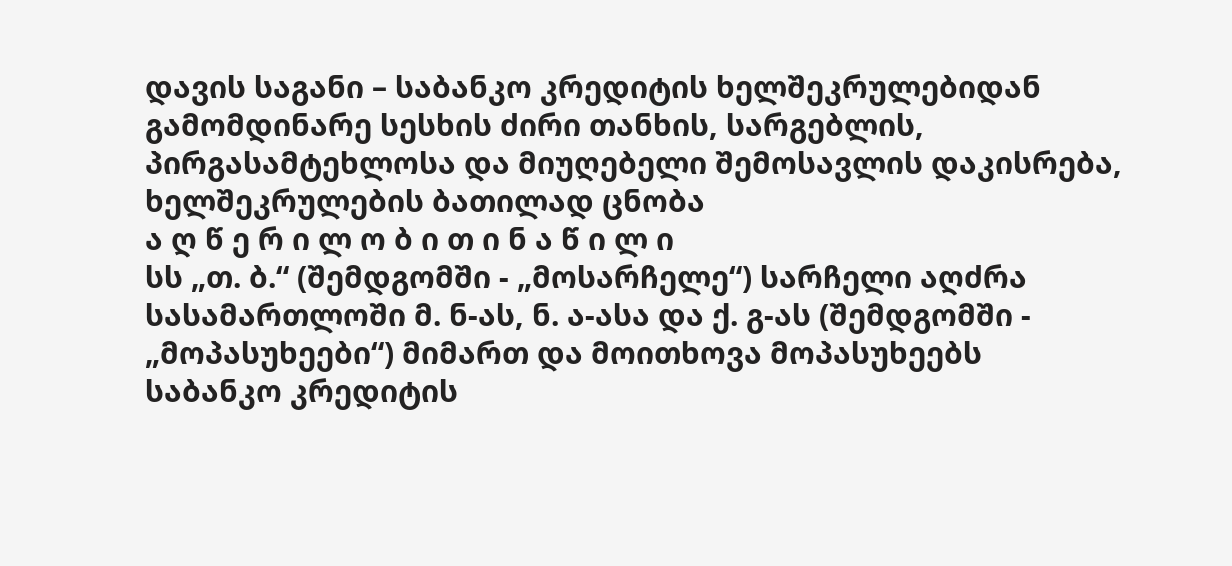დავის საგანი – საბანკო კრედიტის ხელშეკრულებიდან გამომდინარე სესხის ძირი თანხის, სარგებლის, პირგასამტეხლოსა და მიუღებელი შემოსავლის დაკისრება, ხელშეკრულების ბათილად ცნობა
ა ღ წ ე რ ი ლ ო ბ ი თ ი ნ ა წ ი ლ ი
სს „თ. ბ.“ (შემდგომში - „მოსარჩელე“) სარჩელი აღძრა სასამართლოში მ. ნ-ას, ნ. ა-ასა და ქ. გ-ას (შემდგომში - „მოპასუხეები“) მიმართ და მოითხოვა მოპასუხეებს საბანკო კრედიტის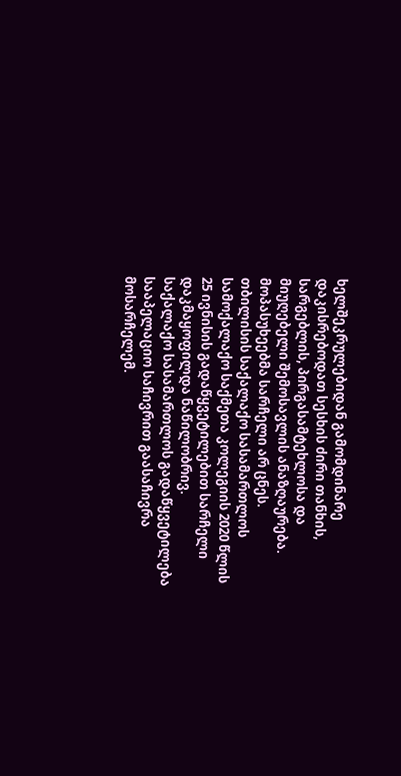ხელშეკრულებიდან გამომდინარე დაკისრებოდათ სესხის ძირი თანხის, სარგებლის, პირგასამტეხლოსა და მიუღებელი შემოსავლის ანაზღაურება.
მოპასუხეებმა სარჩელი არ ცნეს.
თბილისის საქალაქო სასამართლოს სამოქალაქო საქმეთა კოლეგიის 2020 წლის 25 ივნისის გადაწყვეტილებით სარჩელი დაკმაყოფილდა ნაწილობრივ.
საქალაქო სასამართლოს გადაწყვეტილება სააპელაციო საჩივრით გაასაჩივრა მოსარჩელემ.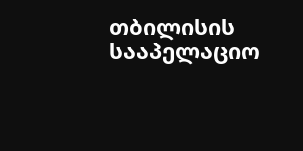თბილისის სააპელაციო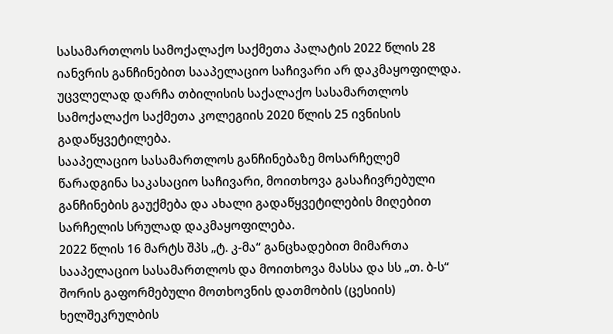სასამართლოს სამოქალაქო საქმეთა პალატის 2022 წლის 28 იანვრის განჩინებით სააპელაციო საჩივარი არ დაკმაყოფილდა. უცვლელად დარჩა თბილისის საქალაქო სასამართლოს სამოქალაქო საქმეთა კოლეგიის 2020 წლის 25 ივნისის გადაწყვეტილება.
სააპელაციო სასამართლოს განჩინებაზე მოსარჩელემ წარადგინა საკასაციო საჩივარი, მოითხოვა გასაჩივრებული განჩინების გაუქმება და ახალი გადაწყვეტილების მიღებით სარჩელის სრულად დაკმაყოფილება.
2022 წლის 16 მარტს შპს „ტ. კ-მა“ განცხადებით მიმართა სააპელაციო სასამართლოს და მოითხოვა მასსა და სს „თ. ბ-ს“ შორის გაფორმებული მოთხოვნის დათმობის (ცესიის) ხელშეკრულბის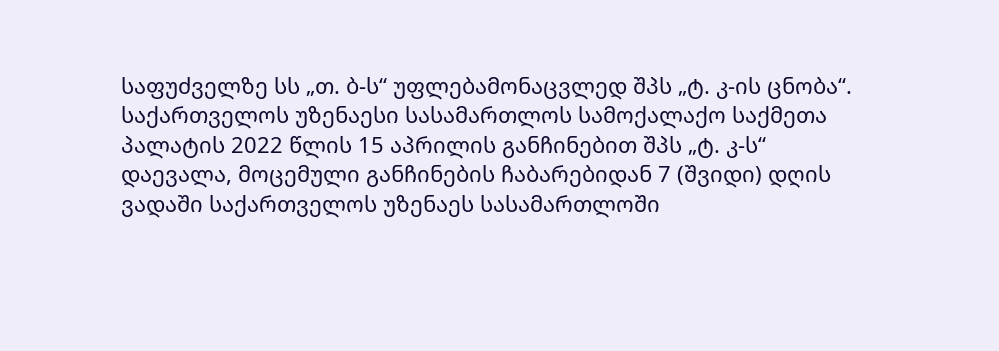საფუძველზე სს „თ. ბ-ს“ უფლებამონაცვლედ შპს „ტ. კ-ის ცნობა“.
საქართველოს უზენაესი სასამართლოს სამოქალაქო საქმეთა პალატის 2022 წლის 15 აპრილის განჩინებით შპს „ტ. კ-ს“ დაევალა, მოცემული განჩინების ჩაბარებიდან 7 (შვიდი) დღის ვადაში საქართველოს უზენაეს სასამართლოში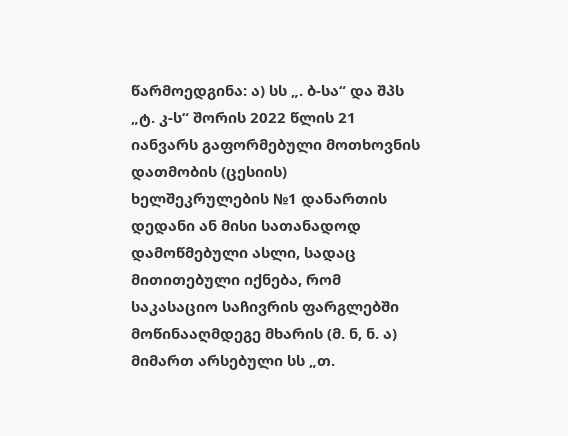წარმოედგინა: ა) სს „. ბ-სა“ და შპს „ტ. კ-ს“ შორის 2022 წლის 21 იანვარს გაფორმებული მოთხოვნის დათმობის (ცესიის) ხელშეკრულების №1 დანართის დედანი ან მისი სათანადოდ დამოწმებული ასლი, სადაც მითითებული იქნება, რომ საკასაციო საჩივრის ფარგლებში მოწინააღმდეგე მხარის (მ. ნ, ნ. ა) მიმართ არსებული სს „თ.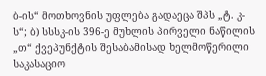ბ-ის“ მოთხოვნის უფლება გადაეცა შპს „ტ. კ-ს“; ბ) სსსკ-ის 396-ე მუხლის პირველი ნაწილის „თ“ ქვეპუნქტის შესაბამისად ხელმოწერილი საკასაციო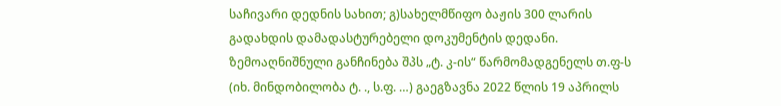საჩივარი დედნის სახით; გ)სახელმწიფო ბაჟის 300 ლარის გადახდის დამადასტურებელი დოკუმენტის დედანი.
ზემოაღნიშნული განჩინება შპს „ტ. კ-ის“ წარმომადგენელს თ.ფ-ს (იხ. მინდობილობა ტ. ., ს.ფ. …) გაეგზავნა 2022 წლის 19 აპრილს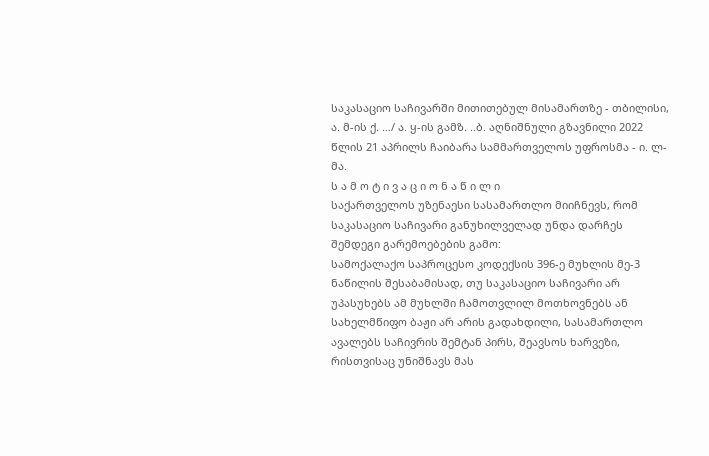საკასაციო საჩივარში მითითებულ მისამართზე - თბილისი, ა. მ-ის ქ. …/ ა. ყ-ის გამზ. ..ბ. აღნიშნული გზავნილი 2022 წლის 21 აპრილს ჩაიბარა სამმართველოს უფროსმა - ი. ლ-მა.
ს ა მ ო ტ ი ვ ა ც ი ო ნ ა წ ი ლ ი
საქართველოს უზენაესი სასამართლო მიიჩნევს, რომ საკასაციო საჩივარი განუხილველად უნდა დარჩეს შემდეგი გარემოებების გამო:
სამოქალაქო საპროცესო კოდექსის 396-ე მუხლის მე-3 ნაწილის შესაბამისად, თუ საკასაციო საჩივარი არ უპასუხებს ამ მუხლში ჩამოთვლილ მოთხოვნებს ან სახელმწიფო ბაჟი არ არის გადახდილი, სასამართლო ავალებს საჩივრის შემტან პირს, შეავსოს ხარვეზი, რისთვისაც უნიშნავს მას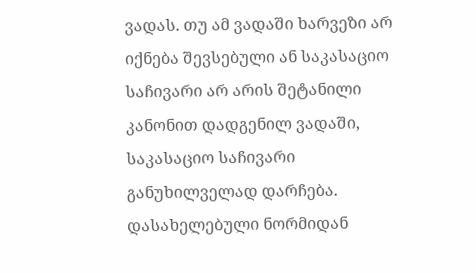ვადას. თუ ამ ვადაში ხარვეზი არ იქნება შევსებული ან საკასაციო საჩივარი არ არის შეტანილი კანონით დადგენილ ვადაში, საკასაციო საჩივარი განუხილველად დარჩება. დასახელებული ნორმიდან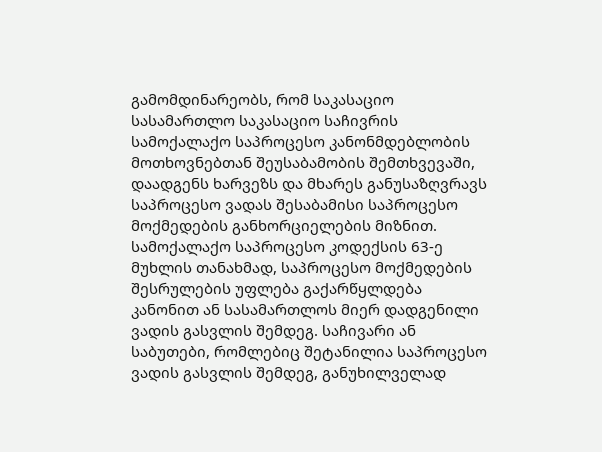გამომდინარეობს, რომ საკასაციო სასამართლო საკასაციო საჩივრის სამოქალაქო საპროცესო კანონმდებლობის მოთხოვნებთან შეუსაბამობის შემთხვევაში, დაადგენს ხარვეზს და მხარეს განუსაზღვრავს საპროცესო ვადას შესაბამისი საპროცესო მოქმედების განხორციელების მიზნით.
სამოქალაქო საპროცესო კოდექსის 63-ე მუხლის თანახმად, საპროცესო მოქმედების შესრულების უფლება გაქარწყლდება კანონით ან სასამართლოს მიერ დადგენილი ვადის გასვლის შემდეგ. საჩივარი ან საბუთები, რომლებიც შეტანილია საპროცესო ვადის გასვლის შემდეგ, განუხილველად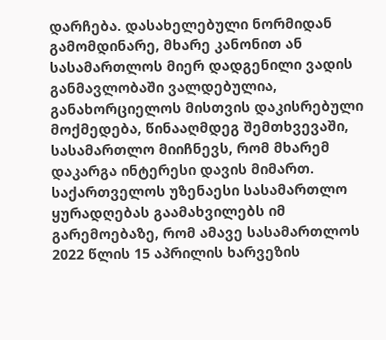დარჩება. დასახელებული ნორმიდან გამომდინარე, მხარე კანონით ან სასამართლოს მიერ დადგენილი ვადის განმავლობაში ვალდებულია, განახორციელოს მისთვის დაკისრებული მოქმედება, წინააღმდეგ შემთხვევაში, სასამართლო მიიჩნევს, რომ მხარემ დაკარგა ინტერესი დავის მიმართ.
საქართველოს უზენაესი სასამართლო ყურადღებას გაამახვილებს იმ გარემოებაზე, რომ ამავე სასამართლოს 2022 წლის 15 აპრილის ხარვეზის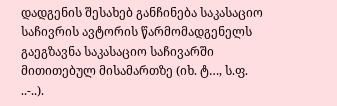დადგენის შესახებ განჩინება საკასაციო საჩივრის ავტორის წარმომადგენელს გაეგზავნა საკასაციო საჩივარში მითითებულ მისამართზე (იხ. ტ…, ს.ფ. ..-..).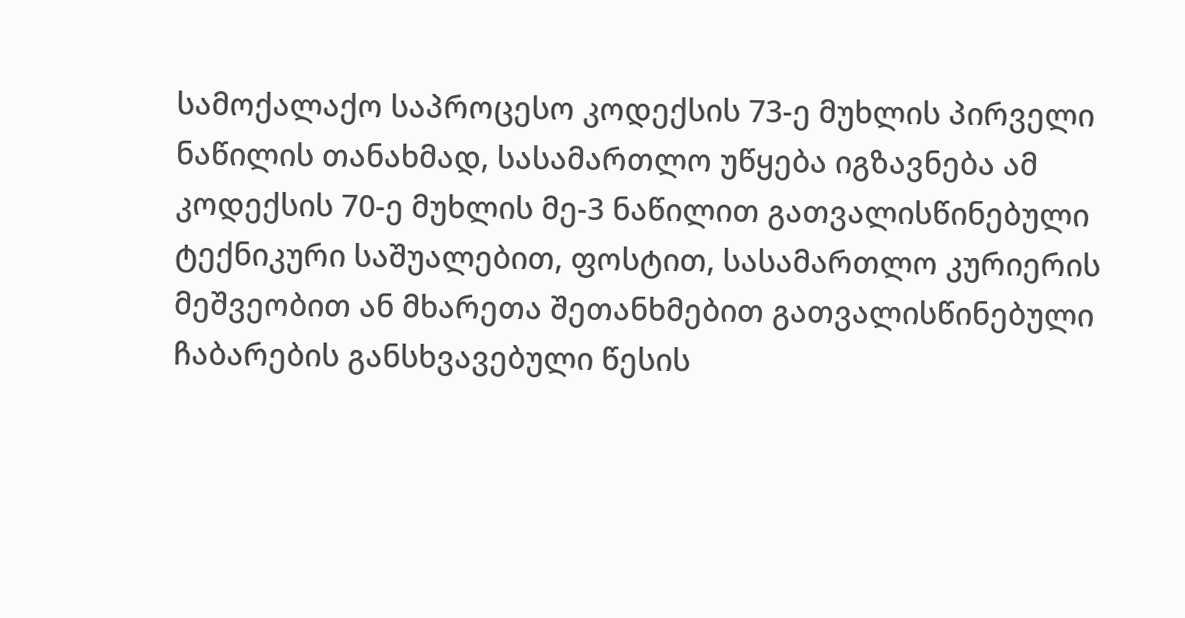სამოქალაქო საპროცესო კოდექსის 73-ე მუხლის პირველი ნაწილის თანახმად, სასამართლო უწყება იგზავნება ამ კოდექსის 70-ე მუხლის მე-3 ნაწილით გათვალისწინებული ტექნიკური საშუალებით, ფოსტით, სასამართლო კურიერის მეშვეობით ან მხარეთა შეთანხმებით გათვალისწინებული ჩაბარების განსხვავებული წესის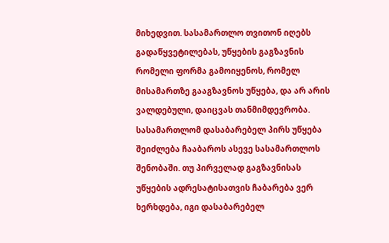მიხედვით. სასამართლო თვითონ იღებს გადაწყვეტილებას, უწყების გაგზავნის რომელი ფორმა გამოიყენოს, რომელ მისამართზე გააგზავნოს უწყება, და არ არის ვალდებული, დაიცვას თანმიმდევრობა. სასამართლომ დასაბარებელ პირს უწყება შეიძლება ჩააბაროს ასევე სასამართლოს შენობაში. თუ პირველად გაგზავნისას უწყების ადრესატისათვის ჩაბარება ვერ ხერხდება, იგი დასაბარებელ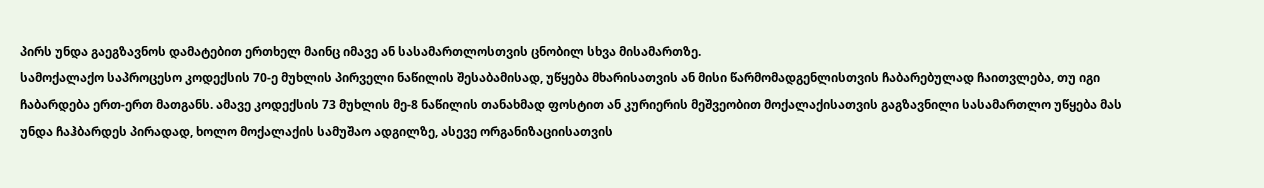პირს უნდა გაეგზავნოს დამატებით ერთხელ მაინც იმავე ან სასამართლოსთვის ცნობილ სხვა მისამართზე.
სამოქალაქო საპროცესო კოდექსის 70-ე მუხლის პირველი ნაწილის შესაბამისად, უწყება მხარისათვის ან მისი წარმომადგენლისთვის ჩაბარებულად ჩაითვლება, თუ იგი ჩაბარდება ერთ-ერთ მათგანს. ამავე კოდექსის 73 მუხლის მე-8 ნაწილის თანახმად ფოსტით ან კურიერის მეშვეობით მოქალაქისათვის გაგზავნილი სასამართლო უწყება მას უნდა ჩაჰბარდეს პირადად, ხოლო მოქალაქის სამუშაო ადგილზე, ასევე ორგანიზაციისათვის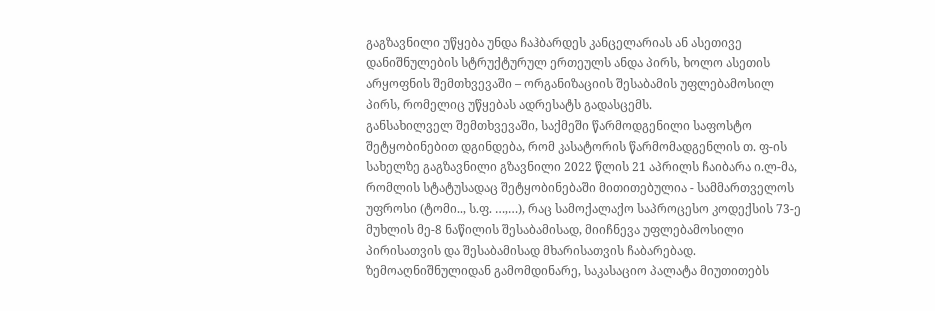გაგზავნილი უწყება უნდა ჩაჰბარდეს კანცელარიას ან ასეთივე დანიშნულების სტრუქტურულ ერთეულს ანდა პირს, ხოლო ასეთის არყოფნის შემთხვევაში – ორგანიზაციის შესაბამის უფლებამოსილ პირს, რომელიც უწყებას ადრესატს გადასცემს.
განსახილველ შემთხვევაში, საქმეში წარმოდგენილი საფოსტო შეტყობინებით დგინდება, რომ კასატორის წარმომადგენლის თ. ფ-ის სახელზე გაგზავნილი გზავნილი 2022 წლის 21 აპრილს ჩაიბარა ი.ლ-მა, რომლის სტატუსადაც შეტყობინებაში მითითებულია - სამმართველოს უფროსი (ტომი.., ს.ფ. …,…), რაც სამოქალაქო საპროცესო კოდექსის 73-ე მუხლის მე-8 ნაწილის შესაბამისად, მიიჩნევა უფლებამოსილი პირისათვის და შესაბამისად მხარისათვის ჩაბარებად.
ზემოაღნიშნულიდან გამომდინარე, საკასაციო პალატა მიუთითებს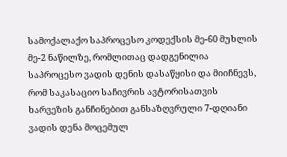სამოქალაქო საპროცესო კოდექსის მე-60 მუხლის მე-2 ნაწილზე, რომლითაც დადგენილია საპროცესო ვადის დენის დასაწყისი და მიიჩნევს, რომ საკასაციო საჩივრის ავტორისათვის ხარვეზის განჩინებით განსაზღვრული 7-დღიანი ვადის დენა მოცემულ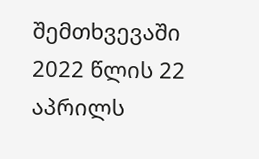შემთხვევაში 2022 წლის 22 აპრილს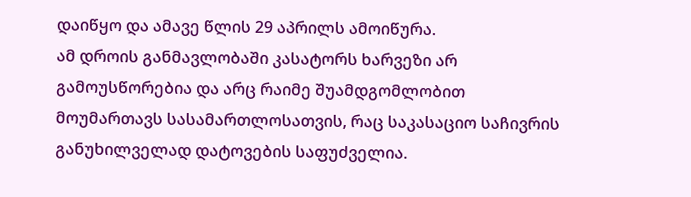დაიწყო და ამავე წლის 29 აპრილს ამოიწურა.
ამ დროის განმავლობაში კასატორს ხარვეზი არ გამოუსწორებია და არც რაიმე შუამდგომლობით მოუმართავს სასამართლოსათვის, რაც საკასაციო საჩივრის განუხილველად დატოვების საფუძველია.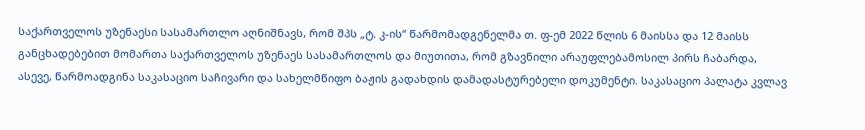საქართველოს უზენაესი სასამართლო აღნიშნავს, რომ შპს „ტ. კ-ის“ წარმომადგენელმა თ. ფ-ემ 2022 წლის 6 მაისსა და 12 მაისს განცხადებებით მომართა საქართველოს უზენაეს სასამართლოს და მიუთითა, რომ გზავნილი არაუფლებამოსილ პირს ჩაბარდა, ასევე, წარმოადგინა საკასაციო საჩივარი და სახელმწიფო ბაჟის გადახდის დამადასტურებელი დოკუმენტი. საკასაციო პალატა კვლავ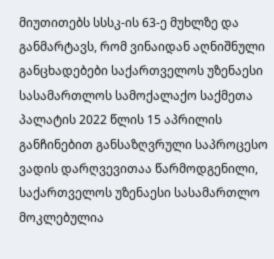მიუთითებს სსსკ-ის 63-ე მუხლზე და განმარტავს, რომ ვინაიდან აღნიშნული განცხადებები საქართველოს უზენაესი სასამართლოს სამოქალაქო საქმეთა პალატის 2022 წლის 15 აპრილის განჩინებით განსაზღვრული საპროცესო ვადის დარღვევითაა წარმოდგენილი, საქართველოს უზენაესი სასამართლო მოკლებულია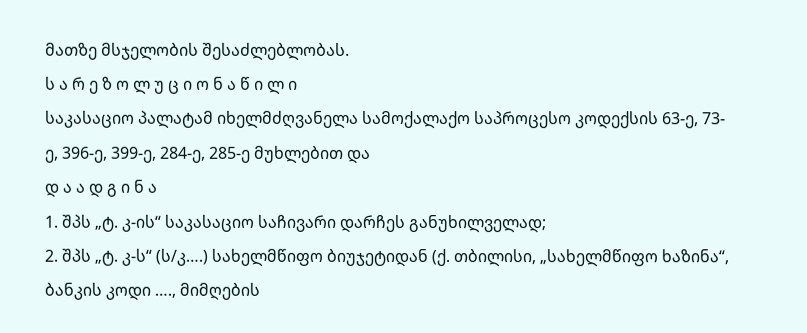მათზე მსჯელობის შესაძლებლობას.
ს ა რ ე ზ ო ლ უ ც ი ო ნ ა წ ი ლ ი
საკასაციო პალატამ იხელმძღვანელა სამოქალაქო საპროცესო კოდექსის 63-ე, 73-ე, 396-ე, 399-ე, 284-ე, 285-ე მუხლებით და
დ ა ა დ გ ი ნ ა
1. შპს „ტ. კ-ის“ საკასაციო საჩივარი დარჩეს განუხილველად;
2. შპს „ტ. კ-ს“ (ს/კ….) სახელმწიფო ბიუჯეტიდან (ქ. თბილისი, „სახელმწიფო ხაზინა“, ბანკის კოდი …., მიმღების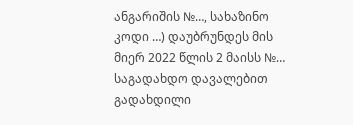ანგარიშის №…, სახაზინო კოდი …) დაუბრუნდეს მის მიერ 2022 წლის 2 მაისს №… საგადახდო დავალებით გადახდილი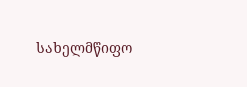სახელმწიფო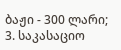ბაჟი - 300 ლარი;
3. საკასაციო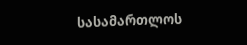სასამართლოს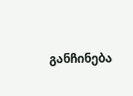განჩინება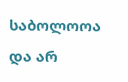საბოლოოა და არ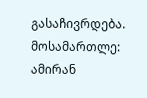გასაჩივრდება.
მოსამართლე: ამირან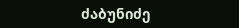ძაბუნიძე